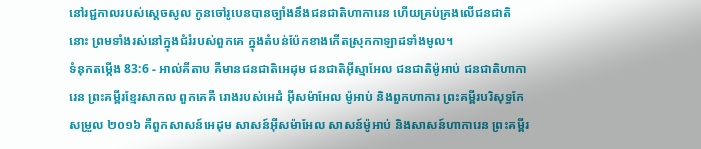នៅរជ្ជកាលរបស់ស្តេចសូល កូនចៅរូបេនបានច្បាំងនឹងជនជាតិហាការេន ហើយគ្រប់គ្រងលើជនជាតិនោះ ព្រមទាំងរស់នៅក្នុងជំរំរបស់ពួកគេ ក្នុងតំបន់ប៉ែកខាងកើតស្រុកកាឡាដទាំងមូល។
ទំនុកតម្កើង 83:6 - អាល់គីតាប គឺមានជនជាតិអេដុម ជនជាតិអ៊ីស្មាអែល ជនជាតិម៉ូអាប់ ជនជាតិហាការេន ព្រះគម្ពីរខ្មែរសាកល ពួកគេគឺ រោងរបស់អេដំ អ៊ីសម៉ាអែល ម៉ូអាប់ និងពួកហាការ ព្រះគម្ពីរបរិសុទ្ធកែសម្រួល ២០១៦ គឺពួកសាសន៍អេដុម សាសន៍អ៊ីសម៉ាអែល សាសន៍ម៉ូអាប់ និងសាសន៍ហាការេន ព្រះគម្ពីរ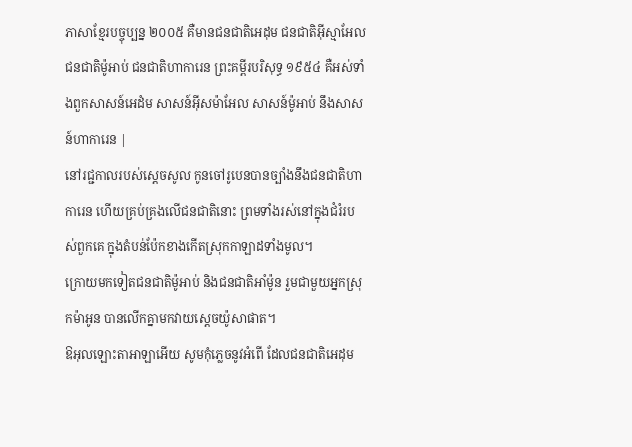ភាសាខ្មែរបច្ចុប្បន្ន ២០០៥ គឺមានជនជាតិអេដុម ជនជាតិអ៊ីស្មាអែល ជនជាតិម៉ូអាប់ ជនជាតិហាការេន ព្រះគម្ពីរបរិសុទ្ធ ១៩៥៤ គឺអស់ទាំងពួកសាសន៍អេដំម សាសន៍អ៊ីសម៉ាអែល សាសន៍ម៉ូអាប់ នឹងសាសន៍ហាការេន |
នៅរជ្ជកាលរបស់ស្តេចសូល កូនចៅរូបេនបានច្បាំងនឹងជនជាតិហាការេន ហើយគ្រប់គ្រងលើជនជាតិនោះ ព្រមទាំងរស់នៅក្នុងជំរំរបស់ពួកគេ ក្នុងតំបន់ប៉ែកខាងកើតស្រុកកាឡាដទាំងមូល។
ក្រោយមកទៀតជនជាតិម៉ូអាប់ និងជនជាតិអាំម៉ូន រួមជាមួយអ្នកស្រុកម៉ាអូន បានលើកគ្នាមកវាយស្តេចយ៉ូសាផាត។
ឱអុលឡោះតាអាឡាអើយ សូមកុំភ្លេចនូវអំពើ ដែលជនជាតិអេដុម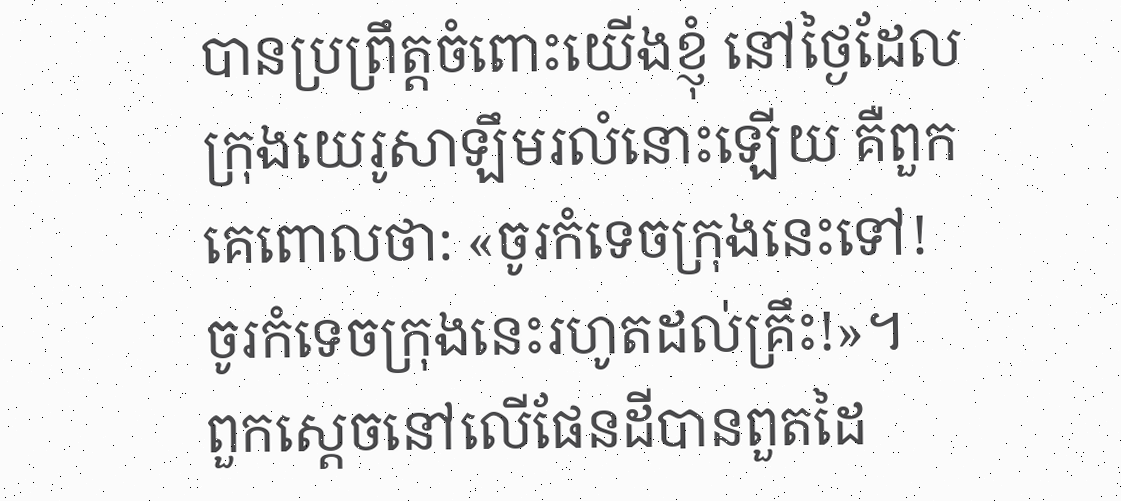បានប្រព្រឹត្តចំពោះយើងខ្ញុំ នៅថ្ងៃដែលក្រុងយេរូសាឡឹមរលំនោះឡើយ គឺពួកគេពោលថា: «ចូរកំទេចក្រុងនេះទៅ! ចូរកំទេចក្រុងនេះរហូតដល់គ្រឹះ!»។
ពួកស្ដេចនៅលើផែនដីបានពួតដៃ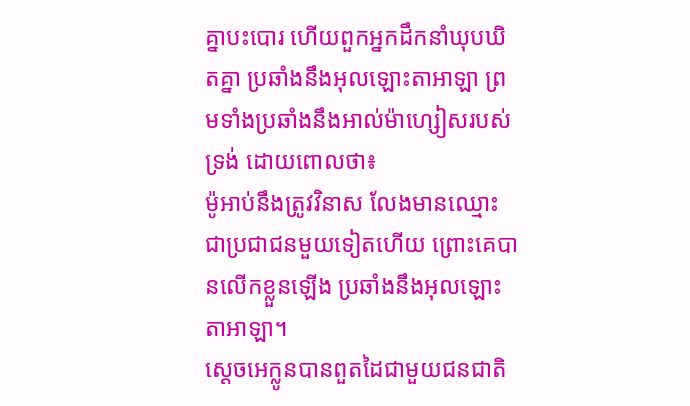គ្នាបះបោរ ហើយពួកអ្នកដឹកនាំឃុបឃិតគ្នា ប្រឆាំងនឹងអុលឡោះតាអាឡា ព្រមទាំងប្រឆាំងនឹងអាល់ម៉ាហ្សៀសរបស់ទ្រង់ ដោយពោលថា៖
ម៉ូអាប់នឹងត្រូវវិនាស លែងមានឈ្មោះជាប្រជាជនមួយទៀតហើយ ព្រោះគេបានលើកខ្លួនឡើង ប្រឆាំងនឹងអុលឡោះតាអាឡា។
ស្តេចអេក្លូនបានពួតដៃជាមួយជនជាតិ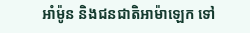អាំម៉ូន និងជនជាតិអាម៉ាឡេក ទៅ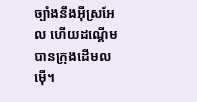ច្បាំងនឹងអ៊ីស្រអែល ហើយដណ្តើមបានក្រុងដើមលម៉ើ។